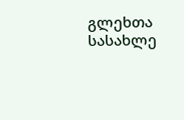გლეხთა სასახლე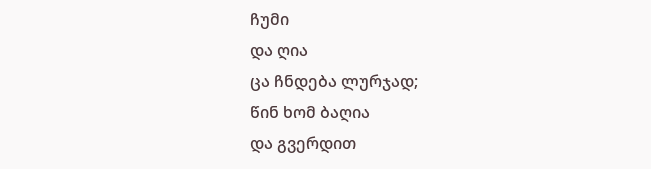ჩუმი
და ღია
ცა ჩნდება ლურჯად;
წინ ხომ ბაღია
და გვერდით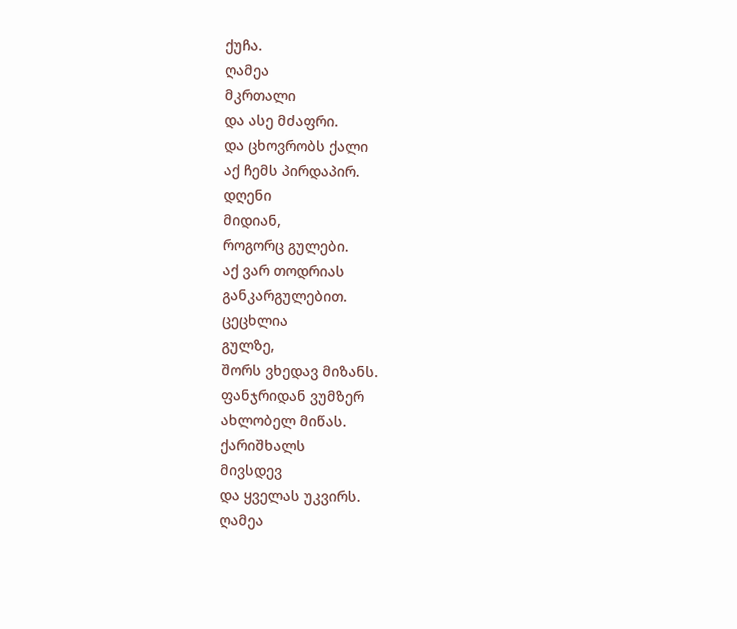ქუჩა.
ღამეა
მკრთალი
და ასე მძაფრი.
და ცხოვრობს ქალი
აქ ჩემს პირდაპირ.
დღენი
მიდიან,
როგორც გულები.
აქ ვარ თოდრიას
განკარგულებით.
ცეცხლია
გულზე,
შორს ვხედავ მიზანს.
ფანჯრიდან ვუმზერ
ახლობელ მიწას.
ქარიშხალს
მივსდევ
და ყველას უკვირს.
ღამეა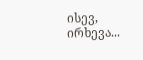ისევ,
ირხევა...